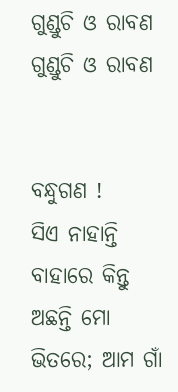ଗୁଣ୍ଡୁଚି ଓ ରାବଣ
ଗୁଣ୍ଡୁଚି ଓ ରାବଣ


ବନ୍ଧୁଗଣ !
ସିଏ ନାହାନ୍ତି ବାହାରେ କିନ୍ତୁ ଅଛନ୍ତି ମୋ ଭିତରେ; ଆମ ଗାଁ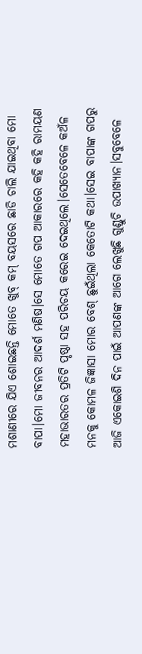ମଶାଣୀରେ ଯିଏ ଶୋଇଛନ୍ତି ମୋତେ ଖୁବ୍ କମ୍ ବୟସରେ ଛାଡି ଚାଲି ଯାଇଥିବା ମୋ ବାପା।ମୋ ଜୀବନର ଆଦର୍ଶ ମଣିଷ।ସେ ମୋତେ ଗପ ଆକାରରେ କହି କହି ରାମୟଣ ମହାଭାରତର ପ୍ରତିଟି ପୃଷ୍ଠା ସହ ପରିଚୟ କରେଇ ଦେଇଥିଲେ।ସେତେବେଳେ କଅଁଳ ମନକୁ କୋମଳ ଜିଜ୍ଞାସା ମୋର ବେଶ୍ ଛୁଇଁଥିଲା କେତୋଟି କଥା।ସେଇ ବାପାଙ୍କ ଗପରୁ ଆଜି ଏକୋଇଶି ଦିନ ପାଇଁ ଆପଣଙ୍କ ଆଗେ ଲେଖୁଛି ଗୁଣ୍ଡୁଚି ଉପାଖ୍ୟାନ।ସବୁବେଳେ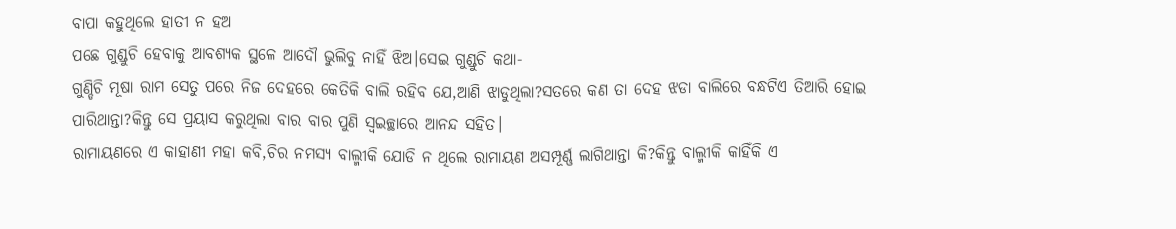ବାପା କହୁଥିଲେ ହାତୀ ନ ହଅ
ପଛେ ଗୁଣ୍ଡୁଚି ହେବାକୁ ଆବଶ୍ୟକ ସ୍ଥଳେ ଆଦୌ ଭୁଲିବୁ ନାହିଁ ଝିଅ।ସେଇ ଗୁଣ୍ଡୁଚି କଥା-
ଗୁଣ୍ଡିଚି ମୂଷା ରାମ ସେତୁ ପରେ ନିଜ ଦେହରେ କେତିକି ବାଲି ରହିବ ଯେ,ଆଣି ଝାଡୁଥିଲା?ସତରେ କଣ ତା ଦେହ ଝଡା ବାଲିରେ ବନ୍ଧଟିଏ ତିଆରି ହୋଇ ପାରିଥାନ୍ତା?କିନ୍ତୁ ସେ ପ୍ରୟାସ କରୁଥିଲା ବାର ବାର ପୁଣି ସ୍ୱଇଚ୍ଛାରେ ଆନନ୍ଦ ସହିତ।
ରାମାୟଣରେ ଏ କାହାଣୀ ମହା କବି,ଚିର ନମସ୍ୟ ବାଲ୍ମୀକି ଯୋଡି ନ ଥିଲେ ରାମାୟଣ ଅସମ୍ପୂର୍ଣ୍ଣ ଲାଗିଥାନ୍ତା କି?କିନ୍ତୁ ବାଲ୍ମୀକି କାହିଁକି ଏ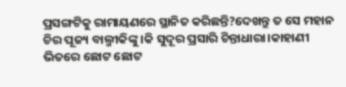ପ୍ରସଙ୍ଗଟିକୁ ରାମାୟଣରେ ସ୍ଥାନିତ କରିଛନ୍ତି?ଦେଖନ୍ତୁ ତ ସେ ମହାନ ଚିର ପୂଜ୍ୟ ବାଲ୍ମୀକିଙ୍କୁ।କି ସୁଦୂର ପ୍ରସାରି ଚିନ୍ତାଧାରା।କାହାଣୀ ଭିତରେ ଛୋଟ ଛୋଟ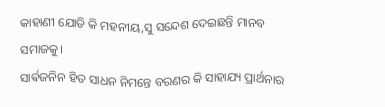କାହାଣୀ ଯୋଡି କି ମହନୀୟ,ସୁ ସନ୍ଦେଶ ଦେଇଛନ୍ତି ମାନବ ସମାଜକୁ।
ସାର୍ଵଜନିନ ହିତ ସାଧନ ନିମନ୍ତେ ବରଣର କି ସାହାଯ୍ୟ ପ୍ରାର୍ଥନାର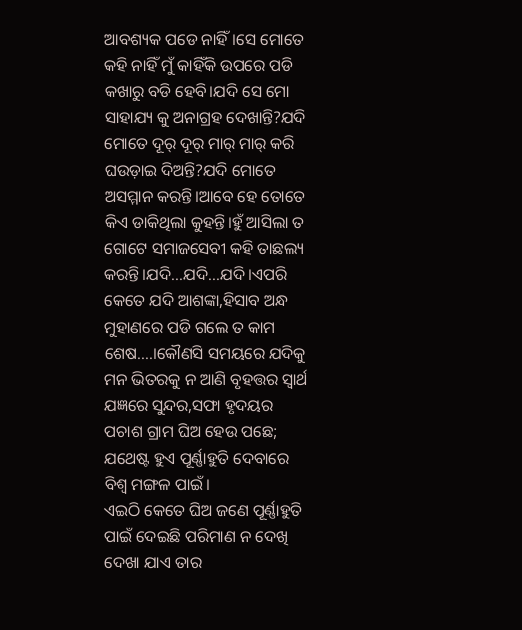ଆବଶ୍ୟକ ପଡେ ନାହିଁ।ସେ ମୋତେ କହି ନାହିଁ ମୁଁ କାହିଁକି ଉପରେ ପଡି କଖାରୁ ବଡି ହେବି।ଯଦି ସେ ମୋ ସାହାଯ୍ୟ କୁ ଅନାଗ୍ରହ ଦେଖାନ୍ତି?ଯଦି ମୋତେ ଦୂର୍ ଦୂର୍ ମାର୍ ମାର୍ କରି ଘଉଡ଼ାଇ ଦିଅନ୍ତି?ଯଦି ମୋତେ ଅସମ୍ମାନ କରନ୍ତି।ଆବେ ହେ ତୋତେ କିଏ ଡାକିଥିଲା କୁହନ୍ତି।ହୁଁ ଆସିଲା ତ ଗୋଟେ ସମାଜସେବୀ କହି ତାଛଲ୍ୟ କରନ୍ତି।ଯଦି...ଯଦି...ଯଦି।ଏପରି କେତେ ଯଦି ଆଶଙ୍କା,ହିସାବ ଅନ୍ଧ ମୁହାଣରେ ପଡି ଗଲେ ତ କାମ ଶେଷ....।କୌଣସି ସମୟରେ ଯଦିକୁ ମନ ଭିତରକୁ ନ ଆଣି ବୃହତ୍ତର ସ୍ୱାର୍ଥ ଯଜ୍ଞରେ ସୁନ୍ଦର,ସଫା ହୃଦୟର ପଚାଶ ଗ୍ରାମ ଘିଅ ହେଉ ପଛେ; ଯଥେଷ୍ଟ ହୁଏ ପୂର୍ଣ୍ଣାହୁତି ଦେବାରେ ବିଶ୍ୱ ମଙ୍ଗଳ ପାଇଁ।
ଏଇଠି କେତେ ଘିଅ ଜଣେ ପୂର୍ଣ୍ଣାହୁତି ପାଇଁ ଦେଇଛି ପରିମାଣ ନ ଦେଖି ଦେଖା ଯାଏ ତାର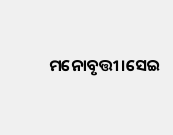ମନୋବୃତ୍ତୀ।ସେଇ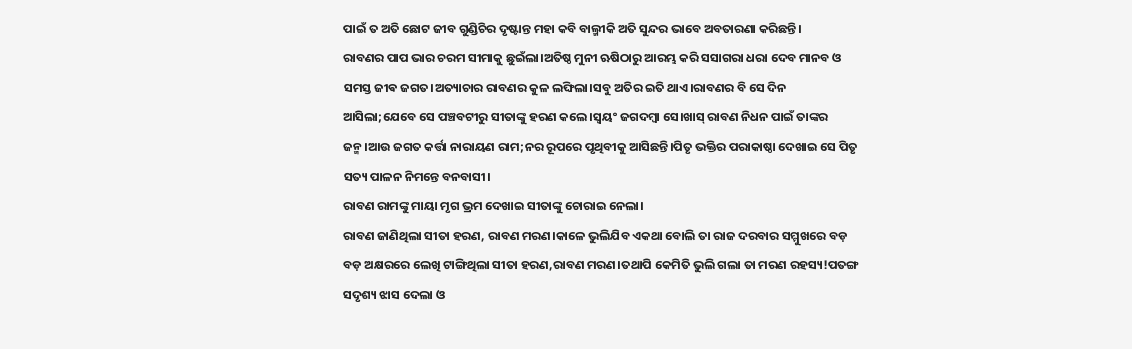ପାଇଁ ତ ଅତି ଛୋଟ ଜୀବ ଗୁଣ୍ଡିଚିର ଦୃଷ୍ଟାନ୍ତ ମହା କବି ବାଲ୍ମୀକି ଅତି ସୁନ୍ଦର ଭାବେ ଅବତାରଣା କରିଛନ୍ତି।
ରାବଣର ପାପ ଭାର ଚରମ ସୀମାକୁ ଛୁଇଁଲା।ଅତିଷ୍ଠ ମୁନୀ ଋଷିଠାରୁ ଆରମ୍ଭ କରି ସସାଗରା ଧରା ଦେବ ମାନବ ଓ ସମସ୍ତ ଜୀଵ ଜଗତ।ଅତ୍ୟାଚାର ରାବଣର କୁଳ ଲଙ୍ଘିଲା।ସବୁ ଅତିର ଇତି ଥାଏ।ରାବଣର ବି ସେ ଦିନ ଆସିଲା;ଯେବେ ସେ ପଞ୍ଚବଟୀରୁ ସୀତାଙ୍କୁ ହରଣ କଲେ।ସ୍ୱୟଂ ଜଗଦମ୍ବା ସେ।ଖାସ୍ ରାବଣ ନିଧନ ପାଇଁ ତାଙ୍କର ଜନ୍ମ।ଆଉ ଜଗତ କର୍ତ୍ତା ନାରାୟଣ ରାମ;ନର ରୂପରେ ପୃଥିବୀକୁ ଆସିଛନ୍ତି।ପିତୃ ଭକ୍ତିର ପରାକାଷ୍ଠା ଦେଖାଇ ସେ ପିତୃ ସତ୍ୟ ପାଳନ ନିମନ୍ତେ ବନବାସୀ।
ରାବଣ ରାମଙ୍କୁ ମାୟା ମୃଗ ଭ୍ରମ ଦେଖାଇ ସୀତାଙ୍କୁ ଚୋରାଇ ନେଲା।
ରାବଣ ଜାଣିଥିଲା ସୀତା ହରଣ, ରାବଣ ମରଣ।କାଳେ ଭୁଲିଯିବ ଏକଥା ବୋଲି ତା ରାଜ ଦରବାର ସମ୍ମୁଖରେ ବଡ଼ ବଡ଼ ଅକ୍ଷରରେ ଲେଖି ଟାଙ୍ଗିଥିଲା ସୀତା ହରଣ,ରାବଣ ମରଣ।ତଥାପି କେମିତି ଭୁଲି ଗଲା ତା ମରଣ ରହସ୍ୟ!ପତଙ୍ଗ ସଦୃଶ୍ୟ ଝାସ ଦେଲା ଓ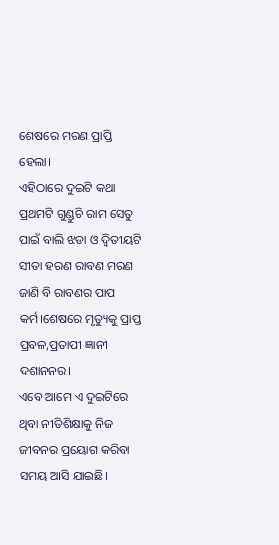ଶେଷରେ ମରଣ ପ୍ରାପ୍ତି ହେଲା।
ଏହିଠାରେ ଦୁଇଟି କଥା ପ୍ରଥମଟି ଗୁଣ୍ଡୁଚି ରାମ ସେତୁ ପାଇଁ ବାଲି ଝଡା ଓ ଦ୍ୱିତୀୟଟି ସୀତା ହରଣ ରାବଣ ମରଣ ଜାଣି ବି ରାବଣର ପାପ କର୍ମ।ଶେଷରେ ମୃତ୍ୟୁକୁ ପ୍ରାପ୍ତ ପ୍ରବଳ,ପ୍ରତାପୀ ଜ୍ଞାନୀ ଦଶାନନର।
ଏବେ ଆମେ ଏ ଦୁଇଟିରେ ଥିବା ନୀତିଶିକ୍ଷାକୁ ନିଜ ଜୀବନର ପ୍ରୟୋଗ କରିବା ସମୟ ଆସି ଯାଇଛି।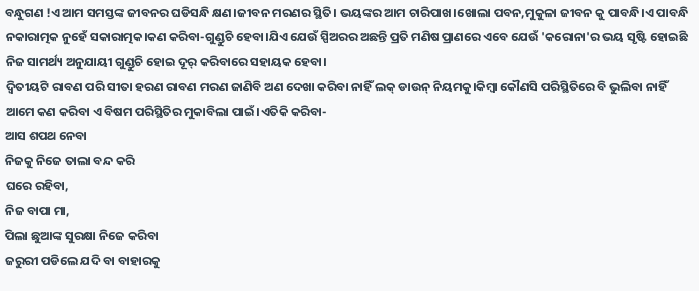ବନ୍ଧୁଗଣ !ଏ ଆମ ସମସ୍ତଙ୍କ ଜୀବନର ଘଡିସନ୍ଧି କ୍ଷଣ।ଜୀବନ ମରଣର ସ୍ଥିତି। ଭୟଙ୍କର ଆମ ଚାରିପାଖ।ଖୋଲା ପବନ,ମୁକୁଳା ଜୀବନ କୁ ପାବନ୍ଧି।ଏ ପାବନ୍ଧି ନକାରାତ୍ମକ ନୁହେଁ ସକାରାତ୍ମକ।କଣ କରିବା-ଗୁଣ୍ଡୁଚି ହେବା।ଯିଏ ଯେଉଁ ସ୍ପିଅରର ଅଛନ୍ତି ପ୍ରତି ମଣିଷ ପ୍ରାଣରେ ଏବେ ଯେଉଁ 'କରୋନା'ର ଭୟ ସୃଷ୍ଟି ହୋଇଛି
ନିଜ ସାମର୍ଥ୍ୟ ଅନୁଯାୟୀ ଗୁଣ୍ଡୁଚି ହୋଇ ଦୂର୍ କରିବାରେ ସହାୟକ ହେବା।
ଦ୍ଵିତୀୟଟି ରାବଣ ପରି ସୀତା ହରଣ ରାବଣ ମରଣ ଜାଣିବି ଅଣ ଦେଖା କରିବା ନାହିଁ ଲକ୍ ଡାଉନ୍ ନିୟମକୁ।କିମ୍ବା କୌଣସି ପରିସ୍ଥିତିରେ ବି ଭୁଲିବା ନାହିଁ ଆମେ କଣ କରିବା ଏ ବିଷମ ପରିସ୍ଥିତିର ମୁକାବିଲା ପାଇଁ।ଏତିକି କରିବା-
ଆସ ଶପଥ ନେବା
ନିଜକୁ ନିଜେ ତାଲା ବନ୍ଦ କରି
ଘରେ ରହିବା,
ନିଜ ବାପା ମା,
ପିଲା ଛୁଆଙ୍କ ସୁରକ୍ଷା ନିଜେ କରିବା
ଜରୁରୀ ପଡିଲେ ଯଦି ବା ବାହାରକୁ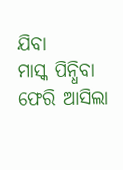ଯିବା
ମାସ୍କ ପିନ୍ଧିବା
ଫେରି ଆସିଲା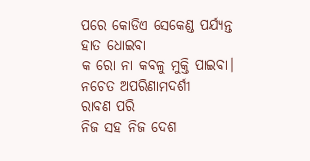ପରେ କୋଡିଏ ସେକେଣ୍ଡ ପର୍ଯ୍ୟନ୍ତ
ହାତ ଧୋଇବା
କ ରୋ ନା କବଳୁ ମୁକ୍ତି ପାଇବା।
ନଚେତ ଅପରିଣାମଦର୍ଶୀ
ରାବଣ ପରି
ନିଜ ସହ ନିଜ ଦେଶ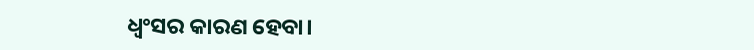ଧ୍ୱଂସର କାରଣ ହେବା।